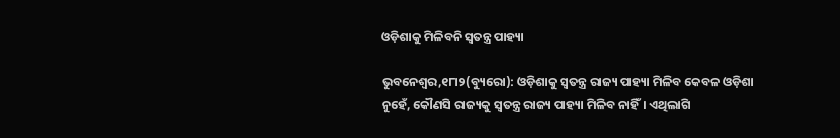ଓଡ଼ିଶାକୁ ମିଳିବନି ସ୍ବତନ୍ତ୍ର ପାହ୍ୟା

ଭୁବନେଶ୍ୱର,୧୮ା୨(ବ୍ୟୁରୋ): ଓଡ଼ିଶାକୁ ସ୍ବତନ୍ତ୍ର ରାଜ୍ୟ ପାହ୍ୟା ମିଳିବ କେବଳ ଓଡ଼ିଶା ନୁହେଁ, କୌଣସି ରାଜ୍ୟକୁ ସ୍ବତନ୍ତ୍ର ରାଜ୍ୟ ପାହ୍ୟା ମିଳିବ ନାହିଁ। ଏଥିଲାଗି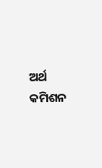ଅର୍ଥ କମିଶନ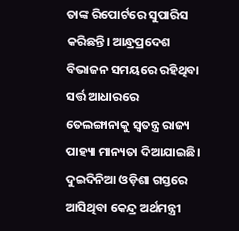ତାଙ୍କ ରିପୋର୍ଟରେ ସୁପାରିସ କରିଛନ୍ତି। ଆନ୍ଧ୍ରପ୍ରଦେଶ ବିଭାଜନ ସମୟରେ ରହିଥିବା ସର୍ତ୍ତ ଆଧାରରେ ତେଲଙ୍ଗାନାକୁ ସ୍ବତନ୍ତ୍ର ରାଜ୍ୟ ପାହ୍ୟା ମାନ୍ୟତା ଦିଆଯାଇଛି। ଦୁଇଦିନିଆ ଓଡ଼ିଶା ଗସ୍ତରେ ଆସିଥିବା କେନ୍ଦ୍ର ଅର୍ଥମନ୍ତ୍ରୀ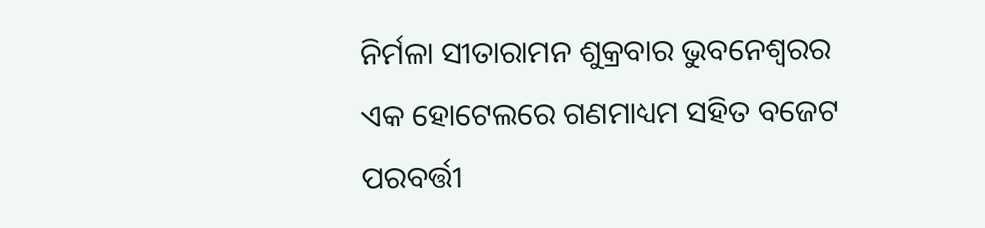ନିର୍ମଳା ସୀତାରାମନ ଶୁକ୍ରବାର ଭୁବନେଶ୍ୱରର ଏକ ହୋଟେଲରେ ଗଣମାଧ୍ୟମ ସହିତ ବଜେଟ ପରବର୍ତ୍ତୀ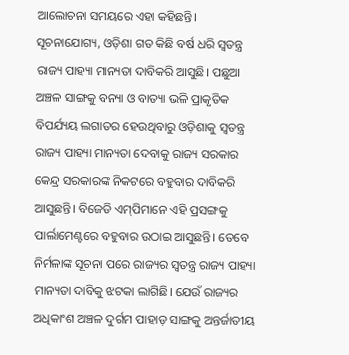ଆଲୋଚନା ସମୟରେ ଏହା କହିଛନ୍ତି।
ସୂଚନାଯୋଗ୍ୟ, ଓଡ଼ିଶା ଗତ କିଛି ବର୍ଷ ଧରି ସ୍ବତନ୍ତ୍ର ରାଜ୍ୟ ପାହ୍ୟା ମାନ୍ୟତା ଦାବିକରି ଆସୁଛି। ପଛୁଆ ଅଞ୍ଚଳ ସାଙ୍ଗକୁ ବନ୍ୟା ଓ ବାତ୍ୟା ଭଳି ପ୍ରାକୃତିକ ବିପର୍ଯ୍ୟୟ ଲଗାତର ହେଉଥିବାରୁ ଓଡ଼ିଶାକୁ ସ୍ବତନ୍ତ୍ର ରାଜ୍ୟ ପାହ୍ୟା ମାନ୍ୟତା ଦେବାକୁ ରାଜ୍ୟ ସରକାର କେନ୍ଦ୍ର ସରକାରଙ୍କ ନିକଟରେ ବହୁବାର ଦାବିକରି ଆସୁଛନ୍ତି। ବିଜେଡି ଏମ୍‌ପିମାନେ ଏହି ପ୍ରସଙ୍ଗକୁ ପାର୍ଲାମେଣ୍ଟରେ ବହୁବାର ଉଠାଇ ଆସୁଛନ୍ତି। ତେବେ ନିର୍ମଳାଙ୍କ ସୂଚନା ପରେ ରାଜ୍ୟର ସ୍ବତନ୍ତ୍ର ରାଜ୍ୟ ପାହ୍ୟା ମାନ୍ୟତା ଦାବିକୁ ଝଟକା ଲାଗିଛି। ଯେଉଁ ରାଜ୍ୟର ଅଧିକାଂଶ ଅଞ୍ଚଳ ଦୁର୍ଗମ ପାହାଡ଼ ସାଙ୍ଗକୁ ଅନ୍ତର୍ଜାତୀୟ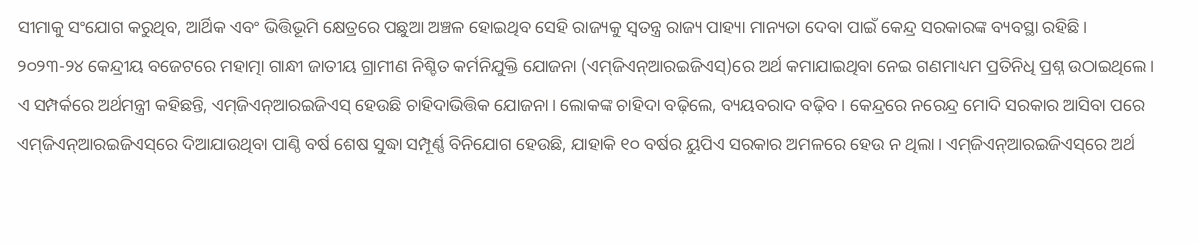ସୀମାକୁ ସଂଯୋଗ କରୁଥିବ, ଆର୍ଥିକ ଏବଂ ଭିତ୍ତିଭୂମି କ୍ଷେତ୍ରରେ ପଛୁଆ ଅଞ୍ଚଳ ହୋଇଥିବ ସେହି ରାଜ୍ୟକୁ ସ୍ବତନ୍ତ୍ର ରାଜ୍ୟ ପାହ୍ୟା ମାନ୍ୟତା ଦେବା ପାଇଁ କେନ୍ଦ୍ର ସରକାରଙ୍କ ବ୍ୟବସ୍ଥା ରହିଛି।
୨୦୨୩-୨୪ କେନ୍ଦ୍ରୀୟ ବଜେଟରେ ମହାତ୍ମା ଗାନ୍ଧୀ ଜାତୀୟ ଗ୍ରାମୀଣ ନିଶ୍ଚିତ କର୍ମନିଯୁକ୍ତି ଯୋଜନା (ଏମ୍‌ଜିଏନ୍‌ଆରଇଜିଏସ୍‌)ରେ ଅର୍ଥ କମାଯାଇଥିବା ନେଇ ଗଣମାଧ୍ୟମ ପ୍ରତିନିଧି ପ୍ରଶ୍ନ ଉଠାଇଥିଲେ। ଏ ସମ୍ପର୍କରେ ଅର୍ଥମନ୍ତ୍ରୀ କହିଛନ୍ତି, ଏମ୍‌ଜିଏନ୍‌ଆରଇଜିଏସ୍‌ ହେଉଛି ଚାହିଦାଭିତ୍ତିକ ଯୋଜନା। ଲୋକଙ୍କ ଚାହିଦା ବଢ଼ିଲେ, ବ୍ୟୟବରାଦ ବଢ଼ିବ। କେନ୍ଦ୍ରରେ ନରେନ୍ଦ୍ର ମୋଦି ସରକାର ଆସିବା ପରେ ଏମ୍‌ଜିଏନ୍‌ଆରଇଜିଏସ୍‌ରେ ଦିଆଯାଉଥିବା ପାଣ୍ଠି ବର୍ଷ ଶେଷ ସୁଦ୍ଧା ସମ୍ପୂର୍ଣ୍ଣ ବିନିଯୋଗ ହେଉଛି, ଯାହାକି ୧୦ ବର୍ଷର ୟୁପିଏ ସରକାର ଅମଳରେ ହେଉ ନ ଥିଲା। ଏମ୍‌ଜିଏନ୍‌ଆରଇଜିଏସ୍‌ରେ ଅର୍ଥ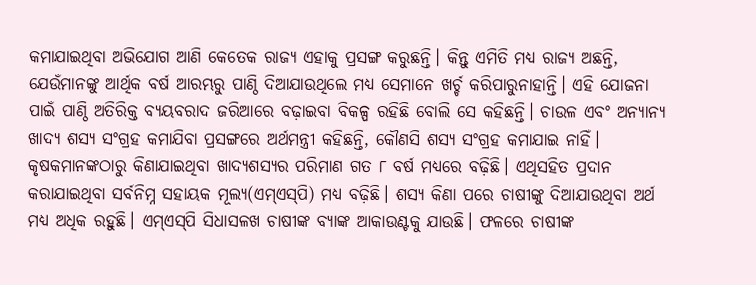କମାଯାଇଥିବା ଅଭିଯୋଗ ଆଣି କେତେକ ରାଜ୍ୟ ଏହାକୁ ପ୍ରସଙ୍ଗ କରୁଛନ୍ତି। କିନ୍ତୁ ଏମିତି ମଧ୍ୟ ରାଜ୍ୟ ଅଛନ୍ତି, ଯେଉଁମାନଙ୍କୁ ଆର୍ଥିକ ବର୍ଷ ଆରମ୍ଭରୁ ପାଣ୍ଠି ଦିଆଯାଉଥିଲେ ମଧ୍ୟ ସେମାନେ ଖର୍ଚ୍ଚ କରିପାରୁନାହାନ୍ତି। ଏହି ଯୋଜନା ପାଇଁ ପାଣ୍ଠି ଅତିରିକ୍ତ ବ୍ୟୟବରାଦ ଜରିଆରେ ବଢ଼ାଇବା ବିକଳ୍ପ ରହିଛି ବୋଲି ସେ କହିଛନ୍ତି। ଚାଉଳ ଏବଂ ଅନ୍ୟାନ୍ୟ ଖାଦ୍ୟ ଶସ୍ୟ ସଂଗ୍ରହ କମାଯିବା ପ୍ରସଙ୍ଗରେ ଅର୍ଥମନ୍ତ୍ରୀ କହିଛନ୍ତି, କୌଣସି ଶସ୍ୟ ସଂଗ୍ରହ କମାଯାଇ ନାହିଁ। କୃଷକମାନଙ୍କଠାରୁ କିଣାଯାଇଥିବା ଖାଦ୍ୟଶସ୍ୟର ପରିମାଣ ଗତ ୮ ବର୍ଷ ମଧ୍ୟରେ ବଢ଼ିଛି। ଏଥିସହିତ ପ୍ରଦାନ କରାଯାଇଥିବା ସର୍ବନିମ୍ନ ସହାୟକ ମୂଲ୍ୟ(ଏମ୍‌ଏସ୍‌ପି) ମଧ୍ୟ ବଢ଼ିଛି। ଶସ୍ୟ କିଣା ପରେ ଚାଷୀଙ୍କୁ ଦିଆଯାଉଥିବା ଅର୍ଥ ମଧ୍ୟ ଅଧିକ ରହୁଛି। ଏମ୍‌ଏସ୍‌ପି ସିଧାସଳଖ ଚାଷୀଙ୍କ ବ୍ୟାଙ୍କ ଆକାଉଣ୍ଟକୁ ଯାଉଛି। ଫଳରେ ଚାଷୀଙ୍କ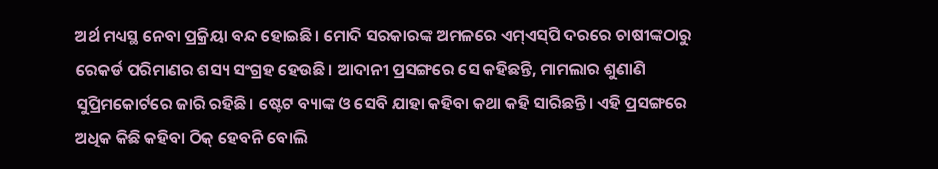ଅର୍ଥ ମଧ୍ୟସ୍ଥ ନେବା ପ୍ରକ୍ରିୟା ବନ୍ଦ ହୋଇଛି। ମୋଦି ସରକାରଙ୍କ ଅମଳରେ ଏମ୍‌ଏସ୍‌ପି ଦରରେ ଚାଷୀଙ୍କଠାରୁ ରେକର୍ଡ ପରିମାଣର ଶସ୍ୟ ସଂଗ୍ରହ ହେଉଛି। ଆଦାନୀ ପ୍ରସଙ୍ଗରେ ସେ କହିଛନ୍ତି, ମାମଲାର ଶୁଣାଣି ସୁପ୍ରିମକୋର୍ଟରେ ଜାରି ରହିଛି। ଷ୍ଟେଟ ବ୍ୟାଙ୍କ ଓ ସେବି ଯାହା କହିବା କଥା କହି ସାରିଛନ୍ତି। ଏହି ପ୍ରସଙ୍ଗରେ ଅଧିକ କିଛି କହିବା ଠିକ୍‌ ହେବନି ବୋଲି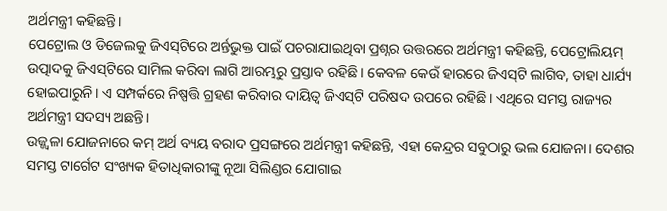ଅର୍ଥମନ୍ତ୍ରୀ କହିଛନ୍ତି।
ପେଟ୍ରୋଲ ଓ ଡିଜେଲକୁ ଜିଏସ୍‌ଟିରେ ଅର୍ନ୍ତଭୁକ୍ତ ପାଇଁ ପଚରାଯାଇଥିବା ପ୍ରଶ୍ନର ଉତ୍ତରରେ ଅର୍ଥମନ୍ତ୍ରୀ କହିଛନ୍ତି, ପେଟ୍ରୋଲିୟମ୍‌ ଉତ୍ପାଦକୁ ଜିଏସ୍‌ଟିରେ ସାମିଲ କରିବା ଲାଗି ଆରମ୍ଭରୁ ପ୍ରସ୍ତାବ ରହିଛି। କେବଳ କେଉଁ ହାରରେ ଜିଏସ୍‌ଟି ଲାଗିବ, ତାହା ଧାର୍ଯ୍ୟ ହୋଇପାରୁନି। ଏ ସମ୍ପର୍କରେ ନିଷ୍ପତ୍ତି ଗ୍ରହଣ କରିବାର ଦାୟିତ୍ୱ ଜିଏସ୍‌ଟି ପରିଷଦ ଉପରେ ରହିଛି। ଏଥିରେ ସମସ୍ତ ରାଜ୍ୟର ଅର୍ଥମନ୍ତ୍ରୀ ସଦସ୍ୟ ଅଛନ୍ତି।
ଉଜ୍ଜ୍ୱଳା ଯୋଜନାରେ କମ୍‌ ଅର୍ଥ ବ୍ୟୟ ବରାଦ ପ୍ରସଙ୍ଗରେ ଅର୍ଥମନ୍ତ୍ରୀ କହିଛନ୍ତି, ଏହା କେନ୍ଦ୍ରର ସବୁଠାରୁ ଭଲ ଯୋଜନା। ଦେଶର ସମସ୍ତ ଟାର୍ଗେଟ ସଂଖ୍ୟକ ହିତାଧିକାରୀଙ୍କୁ ନୂଆ ସିଲିଣ୍ଡର ଯୋଗାଇ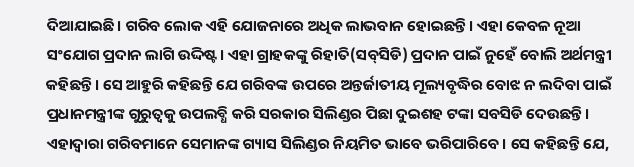ଦିଆଯାଇଛି। ଗରିବ ଲୋକ ଏହି ଯୋଜନାରେ ଅଧିକ ଲାଭବାନ ହୋଇଛନ୍ତି। ଏହା କେବଳ ନୂଆ ସଂଯୋଗ ପ୍ରଦାନ ଲାଗି ଉଦ୍ଦିଷ୍ଟ। ଏହା ଗ୍ରାହକଙ୍କୁ ରିହାତି(ସବ୍‌ସିଡି) ପ୍ରଦାନ ପାଇଁ ନୁହେଁ ବୋଲି ଅର୍ଥମନ୍ତ୍ରୀ କହିଛନ୍ତି। ସେ ଆହୁରି କହିଛନ୍ତି ଯେ ଗରିବଙ୍କ ଉପରେ ଅନ୍ତର୍ଜାତୀୟ ମୂଲ୍ୟବୃଦ୍ଧିର ବୋଝ ନ ଲଦିବା ପାଇଁ ପ୍ରଧାନମନ୍ତ୍ରୀଙ୍କ ଗୁରୁତ୍ୱକୁ ଉପଲବ୍ଧି କରି ସରକାର ସିଲିଣ୍ଡର ପିଛା ଦୁଇଶହ ଟଙ୍କା ସବସିଡି ଦେଉଛନ୍ତି। ଏହାଦ୍ୱାରା ଗରିବମାନେ ସେମାନଙ୍କ ଗ୍ୟାସ ସିଲିଣ୍ଡର ନିୟମିତ ଭାବେ ଭରିପାରିବେ। ସେ କହିଛନ୍ତି ଯେ,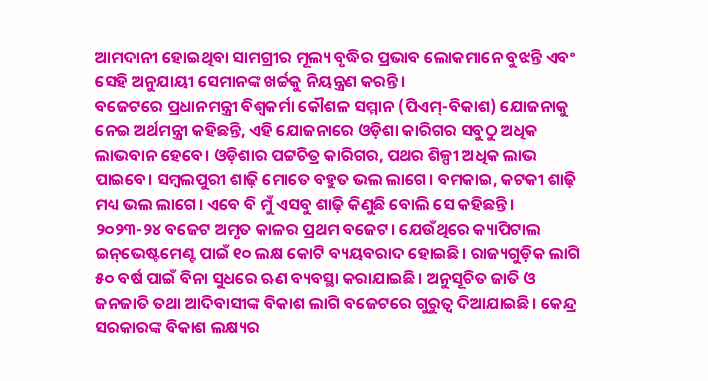ଆମଦାନୀ ହୋଇଥିବା ସାମଗ୍ରୀର ମୂଲ୍ୟ ବୃଦ୍ଧିର ପ୍ରଭାବ ଲୋକମାନେ ବୁଝନ୍ତି ଏବଂ ସେହି ଅନୁଯାୟୀ ସେମାନଙ୍କ ଖର୍ଚ୍ଚକୁ ନିୟନ୍ତ୍ରଣ କରନ୍ତି।
ବଜେଟରେ ପ୍ରଧାନମନ୍ତ୍ରୀ ବିଶ୍ୱକର୍ମା କୌଶଳ ସମ୍ମାନ (ପିଏମ୍‌-ବିକାଶ) ଯୋଜନାକୁ ନେଇ ଅର୍ଥମନ୍ତ୍ରୀ କହିଛନ୍ତି, ଏହି ଯୋଜନାରେ ଓଡ଼ିଶା କାରିଗର ସବୁଠୁ ଅଧିକ ଲାଭବାନ ହେବେ। ଓଡ଼ିଶାର ପଟ୍ଟଚିତ୍ର କାରିଗର, ପଥର ଶିଳ୍ପୀ ଅଧିକ ଲାଭ ପାଇବେ। ସମ୍ବଲପୁରୀ ଶାଢ଼ି ମୋତେ ବହୁତ ଭଲ ଲାଗେ। ବମକାଇ, କଟକୀ ଶାଢ଼ି ମଧ୍ୟ ଭଲ ଲାଗେ। ଏବେ ବି ମୁଁ ଏସବୁ ଶାଢ଼ି କିଣୁଛି ବୋଲି ସେ କହିଛନ୍ତି।
୨୦୨୩-୨୪ ବଜେଟ ଅମୃତ କାଳର ପ୍ରଥମ ବଜେଟ। ଯେଉଁଥିରେ କ୍ୟାପିଟାଲ ଇନ୍‌ଭେଷ୍ଟମେଣ୍ଟ ପାଇଁ ୧୦ ଲକ୍ଷ କୋଟି ବ୍ୟୟବରାଦ ହୋଇଛି। ରାଜ୍ୟଗୁଡ଼ିକ ଲାଗି ୫୦ ବର୍ଷ ପାଇଁ ବିନା ସୁଧରେ ଋଣ ବ୍ୟବସ୍ଥା କରାଯାଇଛି। ଅନୁସୂଚିତ ଜାତି ଓ ଜନଜାତି ତଥା ଆଦିବାସୀଙ୍କ ବିକାଶ ଲାଗି ବଜେଟରେ ଗୁରୁତ୍ୱ ଦିଆଯାଇଛି। କେନ୍ଦ୍ର ସରକାରଙ୍କ ବିକାଶ ଲକ୍ଷ୍ୟର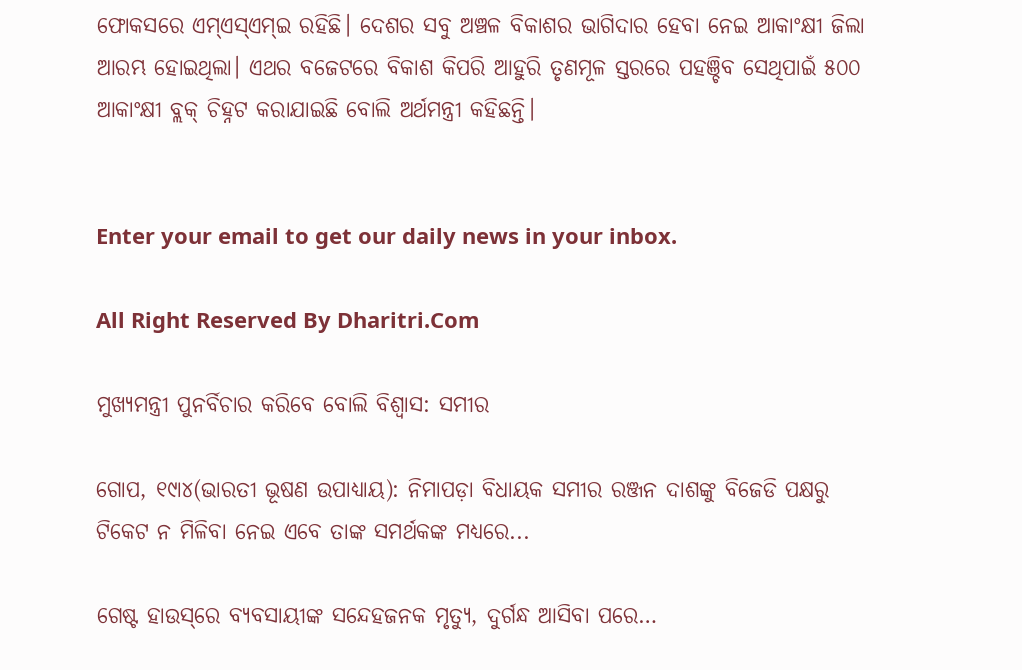ଫୋକସରେ ଏମ୍‌ଏସ୍‌ଏମ୍‌ଇ ରହିଛି। ଦେଶର ସବୁ ଅଞ୍ଚଳ ବିକାଶର ଭାଗିଦାର ହେବା ନେଇ ଆକାଂକ୍ଷୀ ଜିଲା ଆରମ୍ଭ ହୋଇଥିଲା। ଏଥର ବଜେଟରେ ବିକାଶ କିପରି ଆହୁରି ତୃଣମୂଳ ସ୍ତରରେ ପହଞ୍ଚିବ ସେଥିପାଇଁ ୫୦୦ ଆକାଂକ୍ଷୀ ବ୍ଲକ୍‌ ଚିହ୍ନଟ କରାଯାଇଛି ବୋଲି ଅର୍ଥମନ୍ତ୍ରୀ କହିଛନ୍ତି।


Enter your email to get our daily news in your inbox.

All Right Reserved By Dharitri.Com

ମୁଖ୍ୟମନ୍ତ୍ରୀ ପୁନର୍ବିଚାର କରିବେ ବୋଲି ବିଶ୍ୱାସ: ସମୀର

ଗୋପ, ୧୯ା୪(ଭାରତୀ ଭୂଷଣ ଉପାଧ୍ୟାୟ): ନିମାପଡ଼ା ବିଧାୟକ ସମୀର ରଞ୍ଜନ ଦାଶଙ୍କୁ ବିଜେଡି ପକ୍ଷରୁ ଟିକେଟ ନ ମିଳିବା ନେଇ ଏବେ ତାଙ୍କ ସମର୍ଥକଙ୍କ ମଧ୍ୟରେ...

ଗେଷ୍ଟ ହାଉସ୍‌ରେ ବ୍ୟବସାୟୀଙ୍କ ସନ୍ଦେହଜନକ ମୃତ୍ୟୁ, ଦୁର୍ଗନ୍ଧ ଆସିବା ପରେ…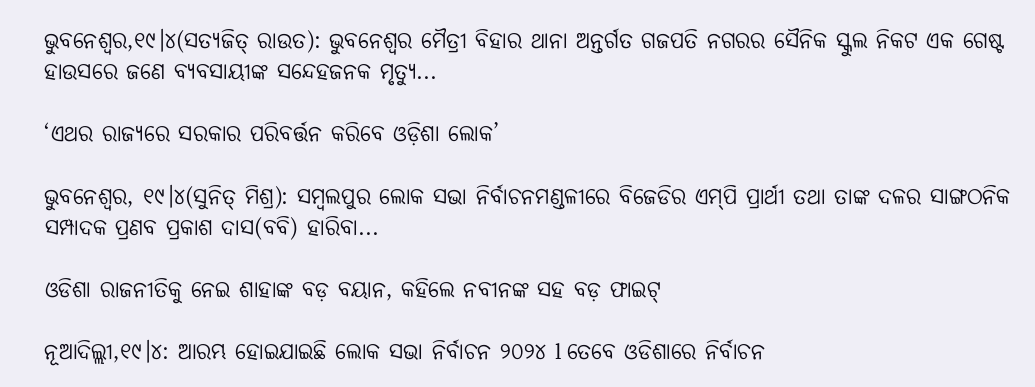ଭୁବନେଶ୍ୱର,୧୯।୪(ସତ୍ୟଜିତ୍‌ ରାଉତ): ଭୁବନେଶ୍ୱର ମୈତ୍ରୀ ବିହାର ଥାନା ଅନ୍ତର୍ଗତ ଗଜପତି ନଗରର ସୈନିକ ସ୍କୁଲ ନିକଟ ଏକ ଗେଷ୍ଟ ହାଉସରେ ଜଣେ ବ୍ୟବସାୟୀଙ୍କ ସନ୍ଦେହଜନକ ମୃତ୍ୟୁ...

‘ଏଥର ରାଜ୍ୟରେ ସରକାର ପରିବର୍ତ୍ତନ କରିବେ ଓଡ଼ିଶା ଲୋକ’

ଭୁବନେଶ୍ୱର, ୧୯।୪(ସୁନିତ୍‌ ମିଶ୍ର): ସମ୍ବଲପୁର ଲୋକ ସଭା ନିର୍ବାଚନମଣ୍ଡଳୀରେ ବିଜେଡିର ଏମ୍‌ପି ପ୍ରାର୍ଥୀ ତଥା ତାଙ୍କ ଦଳର ସାଙ୍ଗଠନିକ ସମ୍ପାଦକ ପ୍ରଣବ ପ୍ରକାଶ ଦାସ(ବବି) ହାରିବା...

ଓଡିଶା ରାଜନୀତିକୁ ନେଇ ଶାହାଙ୍କ ବଡ଼ ବୟାନ, କହିଲେ ନବୀନଙ୍କ ସହ ବଡ଼ ଫାଇଟ୍‌

ନୂଆଦିଲ୍ଲୀ,୧୯।୪: ଆରମ୍ଭ ହୋଇଯାଇଛି ଲୋକ ସଭା ନିର୍ବାଚନ ୨୦୨୪ l ତେବେ ଓଡିଶାରେ ନିର୍ବାଚନ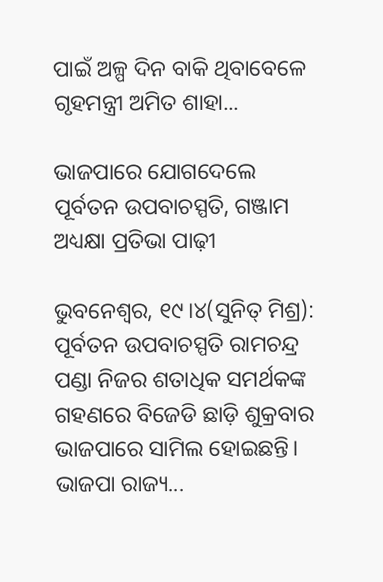ପାଇଁ ଅଳ୍ପ ଦିନ ବାକି ଥିବାବେଳେ ଗୃହମନ୍ତ୍ରୀ ଅମିତ ଶାହା...

ଭାଜପାରେ ଯୋଗଦେଲେ ପୂର୍ବତନ ଉପବାଚସ୍ପତି, ଗଞ୍ଜାମ ଅଧ୍ୟକ୍ଷା ପ୍ରତିଭା ପାଢ଼ୀ

ଭୁବନେଶ୍ୱର, ୧୯।୪(ସୁନିତ୍‌ ମିଶ୍ର): ପୂର୍ବତନ ଉପବାଚସ୍ପତି ରାମଚନ୍ଦ୍ର ପଣ୍ଡା ନିଜର ଶତାଧିକ ସମର୍ଥକଙ୍କ ଗହଣରେ ବିଜେଡି ଛାଡ଼ି ଶୁକ୍ରବାର ଭାଜପାରେ ସାମିଲ ହୋଇଛନ୍ତି। ଭାଜପା ରାଜ୍ୟ...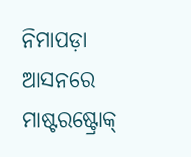ନିମାପଡ଼ା ଆସନରେ ମାଷ୍ଟରଷ୍ଟ୍ରୋକ୍‌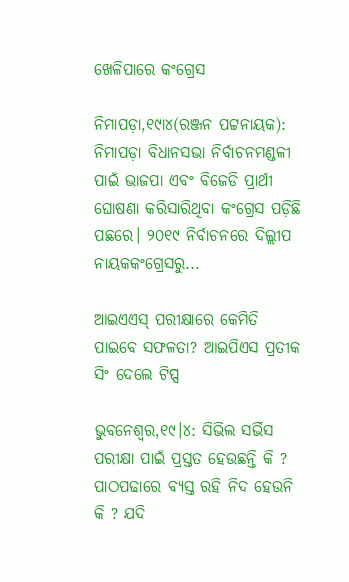ଖେଳିପାରେ କଂଗ୍ରେସ

ନିମାପଡ଼ା,୧୯ା୪(ରଞ୍ଜନ ପଟ୍ଟନାୟକ): ନିମାପଡ଼ା ବିଧାନସଭା ନିର୍ବାଚନମଣ୍ଡଳୀ ପାଇଁ ଭାଜପା ଏବଂ ବିଜେଡି ପ୍ରାର୍ଥୀ ଘୋଷଣା କରିସାରିଥିବା କଂଗ୍ରେସ ପଡ଼ିଛି ପଛରେ। ୨୦୧୯ ନିର୍ବାଚନରେ ଦିଲ୍ଲୀପ ନାୟକକଂଗ୍ରେସରୁ...

ଆଇଏଏସ୍‌ ପରୀକ୍ଷାରେ କେମିତି ପାଇବେ ସଫଳତା? ଆଇପିଏସ ପ୍ରତୀକ ସିଂ ଦେଲେ ଟିପ୍ସ

ଭୁବନେଶ୍ୱର,୧୯।୪: ସିଭିଲ ସର୍ଭିସ ପରୀକ୍ଷା ପାଇଁ ପ୍ରସ୍ତତ ହେଉଛନ୍ତି କି ? ପାଠପଢାରେ ବ୍ୟସ୍ତ ରହି ନିଦ ହେଉନି କି ? ଯଦି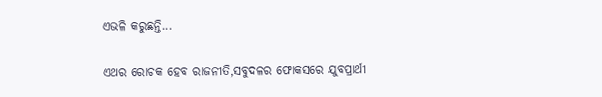ଏଭଳି କରୁଛନ୍ତି...

ଏଥର ରୋଚକ ହେବ ରାଜନୀତି,ସବୁଦଳର ଫୋକସରେ ଯୁବପ୍ରାର୍ଥୀ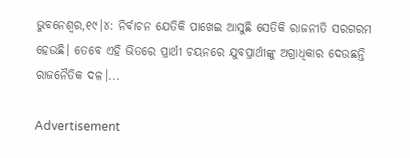ଭୁବନେଶ୍ୱର,୧୯।୪: ନିର୍ବାଚନ ଯେତିକି ପାଖେଇ ଆସୁଛି ସେତିକି ରାଜନୀତି ସରଗରମ ହେଉଛି। ତେବେ ଏହି ଭିତରେ ପ୍ରାର୍ଥୀ ଚୟନରେ ଯୁବପ୍ରାର୍ଥୀଙ୍କୁ ଅଗ୍ରାଧିକାର ଦେଉଛନ୍ତି ରାଜନୈତିକ ଦଳ।...

Advertisement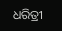ଧରିତ୍ରୀ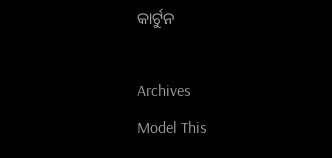କାର୍ଟୁନ

Archives
Model This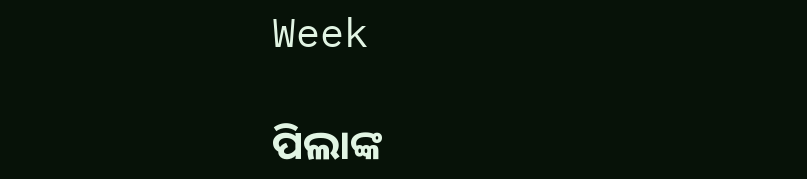Week

ପିଲାଙ୍କ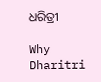ଧରିତ୍ରୀ

Why Dharitri